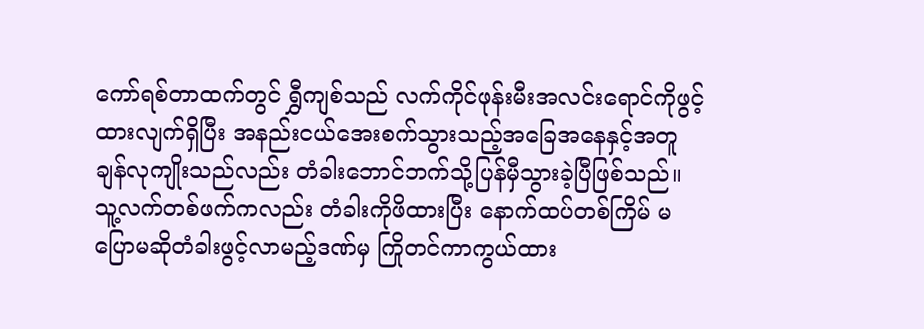ကော်ရစ်တာထက်တွင် ရွှီကျစ်သည် လက်ကိုင်ဖုန်းမီးအလင်းရောင်ကိုဖွင့်ထားလျက်ရှိပြီး အနည်းငယ်အေးစက်သွားသည့်အခြေအနေနှင့်အတူ ချန်လုကျိုးသည်လည်း တံခါးဘောင်ဘက်သို့ပြန်မှီသွားခဲ့ပြီဖြစ်သည်။ သူ့လက်တစ်ဖက်ကလည်း တံခါးကိုဖိထားပြီး နောက်ထပ်တစ်ကြိမ် မပြောမဆိုတံခါးဖွင့်လာမည့်ဒဏ်မှ ကြိုတင်ကာကွယ်ထား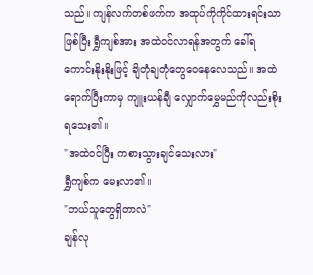သည်။ ကျန်လက်တစ်ဖက်က အထုပ်ကိုကိုင်ထားရင်းသာဖြစ်ပြီး ရွှီကျစ်အား အထဲဝင်လာရန်အတွက် ခေါ်ရကောင်းနိုးနိုးဖြင့် ချိတုံချတုံတွေဝေနေလေသည်။ အထဲရောက်ပြီးကာမှ ကျူးယန်ချီ လျှောက်မွှေမည်ကိုလည်းစိုးရသေး၏။
"အထဲဝင်ပြီး ကစားသွားချင်သေးလား"
ရွှီကျစ်က မေးလာ၏။
"ဘယ်သူတွေရှိတာလဲ"
ချန်လု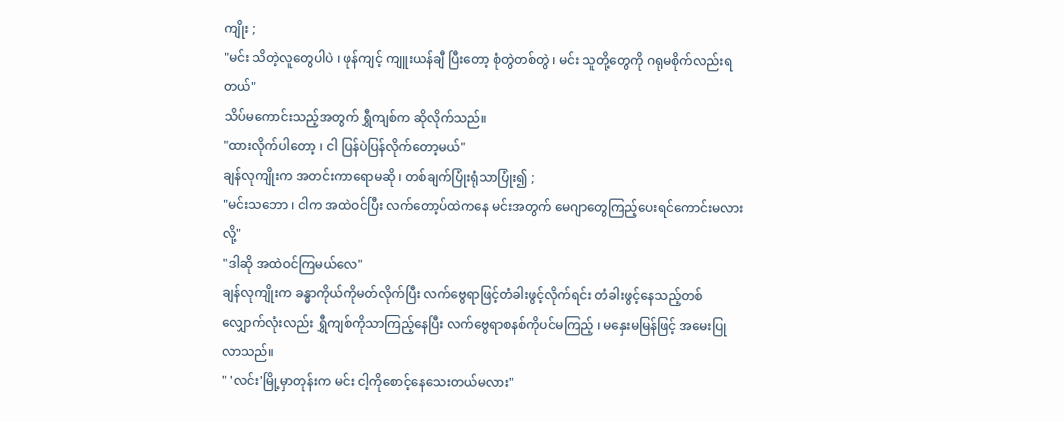ကျိုး ;
"မင်း သိတဲ့လူတွေပါပဲ ၊ ဖုန်ကျင့် ကျူးယန်ချီ ပြီးတော့ စုံတွဲတစ်တွဲ ၊ မင်း သူတို့တွေကို ဂရုမစိုက်လည်းရတယ်"
သိပ်မကောင်းသည့်အတွက် ရွှီကျစ်က ဆိုလိုက်သည်။
"ထားလိုက်ပါတော့ ၊ ငါ ပြန်ပဲပြန်လိုက်တော့မယ်"
ချန်လုကျိုးက အတင်းကာရောမဆို ၊ တစ်ချက်ပြုံးရုံသာပြုံး၍ ;
"မင်းသဘော ၊ ငါက အထဲဝင်ပြီး လက်တော့ပ်ထဲကနေ မင်းအတွက် မေဂျာတွေကြည့်ပေးရင်ကောင်းမလားလို့"
"ဒါဆို အထဲဝင်ကြမယ်လေ"
ချန်လုကျိုးက ခန္ဓာကိုယ်ကိုမတ်လိုက်ပြီး လက်ဗွေရာဖြင့်တံခါးဖွင့်လိုက်ရင်း တံခါးဖွင့်နေသည့်တစ်လျှောက်လုံးလည်း ရွှီကျစ်ကိုသာကြည့်နေပြီး လက်ဗွေရာစနစ်ကိုပင်မကြည့် ၊ မနှေးမမြန်ဖြင့် အမေးပြုလာသည်။
" 'လင်း'မြို့မှာတုန်းက မင်း ငါ့ကိုစောင့်နေသေးတယ်မလား"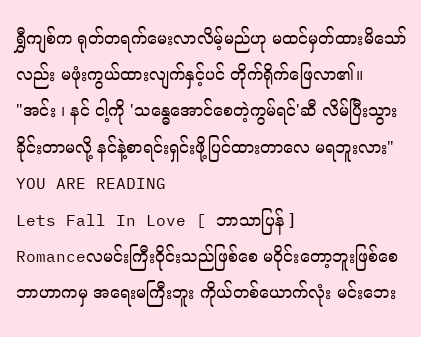ရွှီကျစ်က ရုတ်တရက်မေးလာလိမ့်မည်ဟု မထင်မှတ်ထားမိသော်လည်း မဖုံးကွယ်ထားလျက်နှင့်ပင် တိုက်ရိုက်ဖြေလာ၏။
"အင်း ၊ နင် ငါ့ကို 'သန္ဓေအောင်စေတဲ့ကွမ်ရင်'ဆီ လိမ်ပြီးသွားခိုင်းတာမလို့ နင်နဲ့စာရင်းရှင်းဖို့ပြင်ထားတာလေ မရဘူးလား"
YOU ARE READING
Lets Fall In Love [ ဘာသာပြန် ]
Romanceလမင်းကြီးဝိုင်းသည်ဖြစ်စေ မဝိုင်းတော့ဘူးဖြစ်စေ ဘာဟာကမှ အရေးမကြီးဘူး ကိုယ်တစ်ယောက်လုံး မင်းဘေး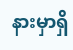နားမှာရှိ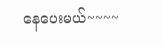နေပေးမယ်~~~~